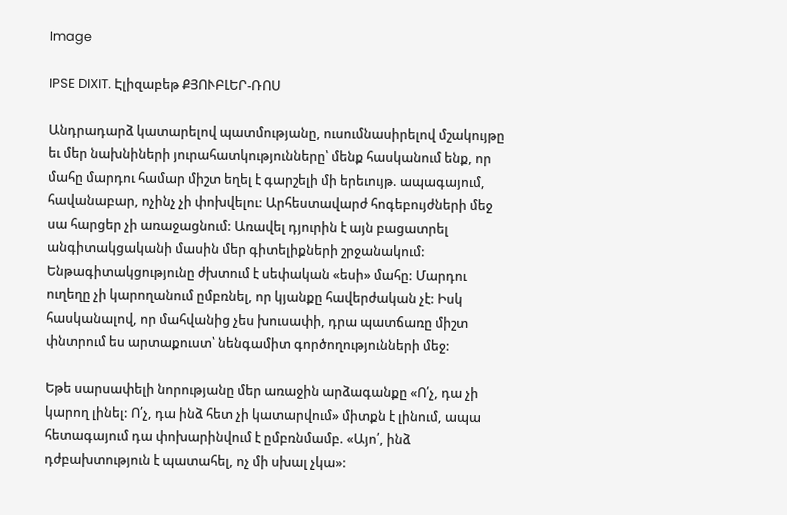Image

IPSE DIXIT. Էլիզաբեթ ՔՅՈՒԲԼԵՐ-ՌՈՍ

Անդրադարձ կատարելով պատմությանը, ուսումնասիրելով մշակույթը եւ մեր նախնիների յուրահատկությունները՝ մենք հասկանում ենք, որ մահը մարդու համար միշտ եղել է գարշելի մի երեւույթ. ապագայում, հավանաբար, ոչինչ չի փոխվելու: Արհեստավարժ հոգեբույժների մեջ սա հարցեր չի առաջացնում: Առավել դյուրին է այն բացատրել անգիտակցականի մասին մեր գիտելիքների շրջանակում: Ենթագիտակցությունը ժխտում է սեփական «եսի» մահը: Մարդու ուղեղը չի կարողանում ըմբռնել, որ կյանքը հավերժական չէ: Իսկ հասկանալով, որ մահվանից չես խուսափի, դրա պատճառը միշտ փնտրում ես արտաքուստ՝ նենգամիտ գործողությունների մեջ:

Եթե սարսափելի նորությանը մեր առաջին արձագանքը «Ո՛չ, դա չի կարող լինել: Ո՛չ, դա ինձ հետ չի կատարվում» միտքն է լինում, ապա հետագայում դա փոխարինվում է ըմբռնմամբ. «Այո՛, ինձ դժբախտություն է պատահել, ոչ մի սխալ չկա»: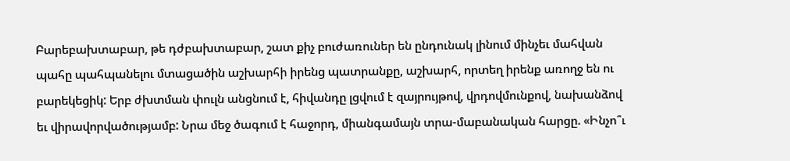Բարեբախտաբար, թե դժբախտաբար, շատ քիչ բուժառուներ են ընդունակ լինում մինչեւ մահվան պահը պահպանելու մտացածին աշխարհի իրենց պատրանքը, աշխարհ, որտեղ իրենք առողջ են ու բարեկեցիկ: Երբ ժխտման փուլն անցնում է, հիվանդը լցվում է զայրույթով, վրդովմունքով, նախանձով եւ վիրավորվածությամբ: Նրա մեջ ծագում է հաջորդ, միանգամայն տրա-մաբանական հարցը. «Ինչո՞ւ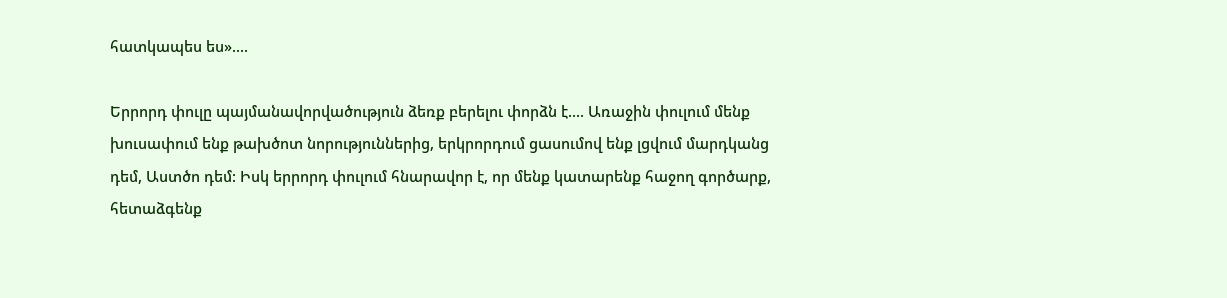հատկապես ես»....

Երրորդ փուլը պայմանավորվածություն ձեռք բերելու փորձն է.... Առաջին փուլում մենք խուսափում ենք թախծոտ նորություններից, երկրորդում ցասումով ենք լցվում մարդկանց դեմ, Աստծո դեմ: Իսկ երրորդ փուլում հնարավոր է, որ մենք կատարենք հաջող գործարք, հետաձգենք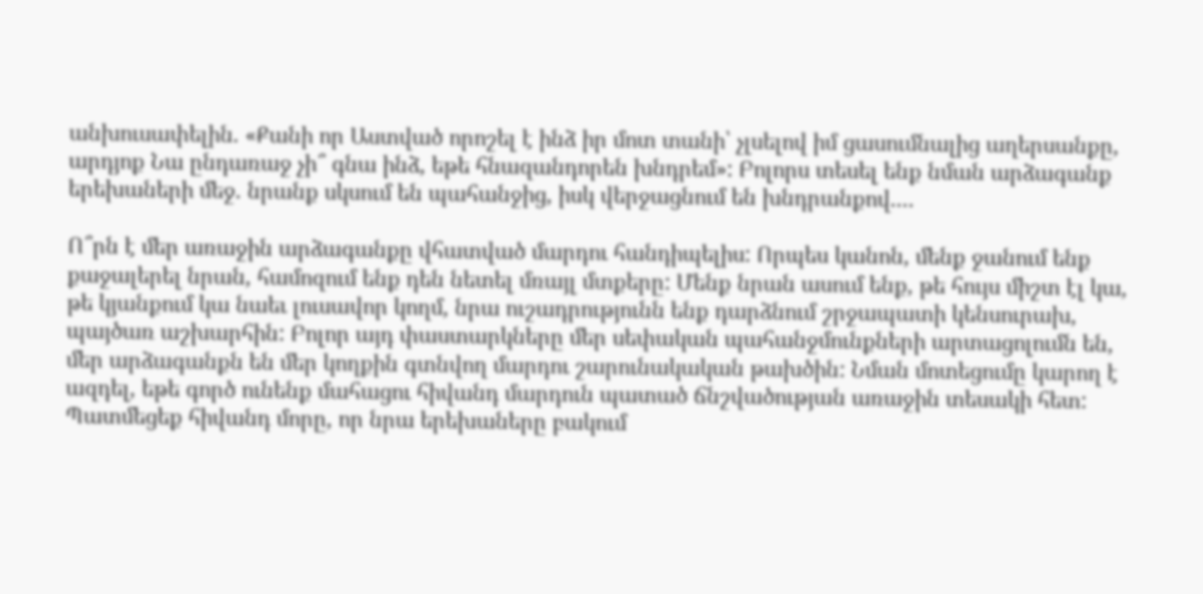անխուսափելին. «Քանի որ Աստված որոշել է ինձ իր մոտ տանի՝ չլսելով իմ ցասումնալից աղերսանքը, արդյոք Նա ընդառաջ չի՞ գնա ինձ, եթե հնազանդորեն խնդրեմ»: Բոլորս տեսել ենք նման արձագանք երեխաների մեջ. նրանք սկսում են պահանջից, իսկ վերջացնում են խնդրանքով....

Ո՞րն է մեր առաջին արձագանքը վհատված մարդու հանդիպելիս: Որպես կանոն, մենք ջանում ենք քաջալերել նրան, համոզում ենք դեն նետել մռայլ մտքերը: Մենք նրան ասում ենք, թե հույս միշտ էլ կա, թե կյանքում կա նաեւ լուսավոր կողմ, նրա ուշադրությունն ենք դարձնում շրջապատի կենսուրախ, պայծառ աշխարհին: Բոլոր այդ փաստարկները մեր սեփական պահանջմունքների արտացոլումն են, մեր արձագանքն են մեր կողքին գտնվող մարդու շարունակական թախծին: Նման մոտեցումը կարող է ազդել, եթե գործ ունենք մահացու հիվանդ մարդուն պատած ճնշվածության առաջին տեսակի հետ: Պատմեցեք հիվանդ մորը, որ նրա երեխաները բակում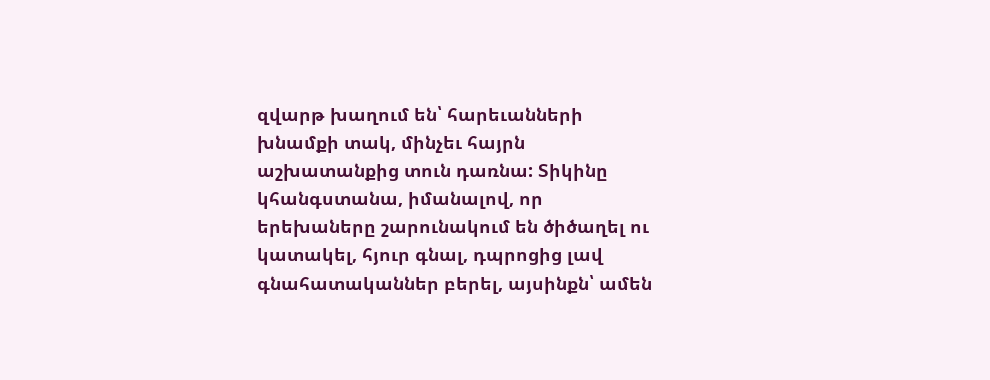զվարթ խաղում են՝ հարեւանների խնամքի տակ, մինչեւ հայրն աշխատանքից տուն դառնա: Տիկինը կհանգստանա, իմանալով, որ երեխաները շարունակում են ծիծաղել ու կատակել, հյուր գնալ, դպրոցից լավ գնահատականներ բերել, այսինքն՝ ամեն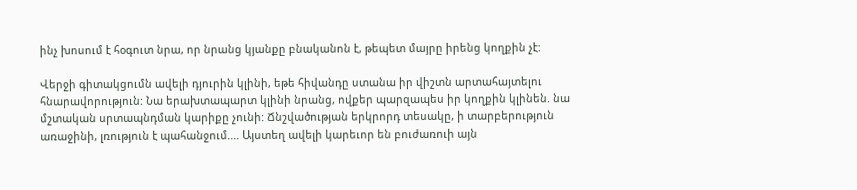ինչ խոսում է հօգուտ նրա, որ նրանց կյանքը բնականոն է, թեպետ մայրը իրենց կողքին չէ:

Վերջի գիտակցումն ավելի դյուրին կլինի, եթե հիվանդը ստանա իր վիշտն արտահայտելու հնարավորություն: Նա երախտապարտ կլինի նրանց, ովքեր պարզապես իր կողքին կլինեն. նա մշտական սրտապնդման կարիքը չունի: Ճնշվածության երկրորդ տեսակը, ի տարբերություն առաջինի, լռություն է պահանջում.... Այստեղ ավելի կարեւոր են բուժառուի այն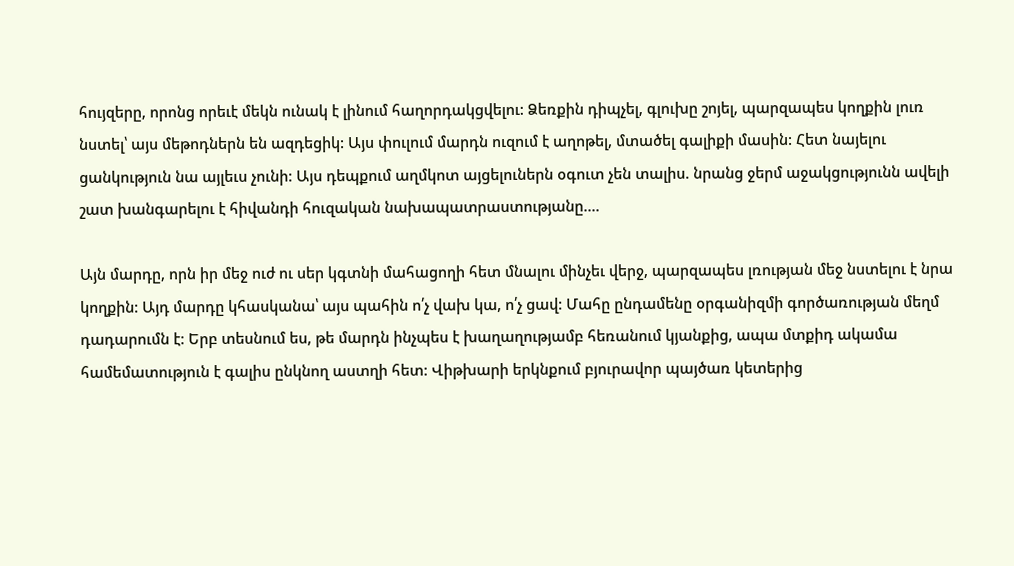հույզերը, որոնց որեւէ մեկն ունակ է լինում հաղորդակցվելու: Ձեռքին դիպչել, գլուխը շոյել, պարզապես կողքին լուռ նստել՝ այս մեթոդներն են ազդեցիկ: Այս փուլում մարդն ուզում է աղոթել, մտածել գալիքի մասին: Հետ նայելու ցանկություն նա այլեւս չունի: Այս դեպքում աղմկոտ այցելուներն օգուտ չեն տալիս. նրանց ջերմ աջակցությունն ավելի շատ խանգարելու է հիվանդի հուզական նախապատրաստությանը....

Այն մարդը, որն իր մեջ ուժ ու սեր կգտնի մահացողի հետ մնալու մինչեւ վերջ, պարզապես լռության մեջ նստելու է նրա կողքին: Այդ մարդը կհասկանա՝ այս պահին ո՛չ վախ կա, ո՛չ ցավ: Մահը ընդամենը օրգանիզմի գործառության մեղմ դադարումն է: Երբ տեսնում ես, թե մարդն ինչպես է խաղաղությամբ հեռանում կյանքից, ապա մտքիդ ակամա համեմատություն է գալիս ընկնող աստղի հետ: Վիթխարի երկնքում բյուրավոր պայծառ կետերից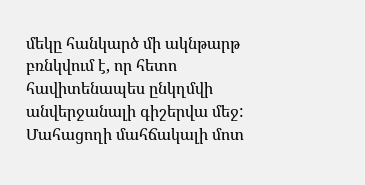մեկը հանկարծ մի ակնթարթ բռնկվում է, որ հետո հավիտենապես ընկղմվի անվերջանալի գիշերվա մեջ: Մահացողի մահճակալի մոտ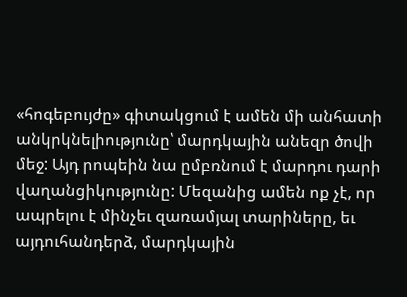«հոգեբույժը» գիտակցում է ամեն մի անհատի անկրկնելիությունը՝ մարդկային անեզր ծովի մեջ: Այդ րոպեին նա ըմբռնում է մարդու դարի վաղանցիկությունը: Մեզանից ամեն ոք չէ, որ ապրելու է մինչեւ զառամյալ տարիները, եւ այդուհանդերձ, մարդկային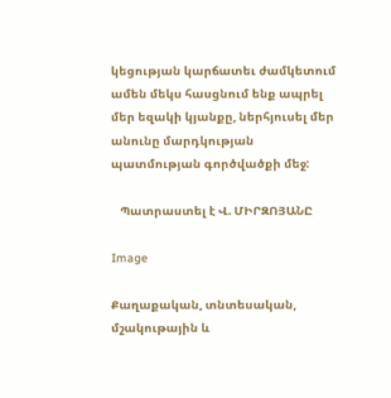կեցության կարճատեւ ժամկետում ամեն մեկս հասցնում ենք ապրել մեր եզակի կյանքը, ներհյուսել մեր անունը մարդկության պատմության գործվածքի մեջ:

   Պատրաստել է Վ. ՄԻՐԶՈՅԱՆԸ

Image

Քաղաքական, տնտեսական, մշակութային և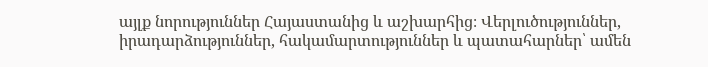այլք նորություններ Հայաստանից և աշխարհից։ Վերլուծություններ, իրադարձություններ, հակամարտություններ և պատահարներ՝ ամեն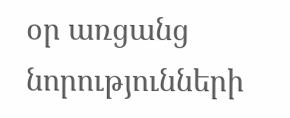օր առցանց նորությունների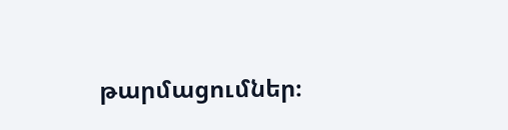թարմացումներ։